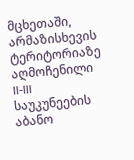მცხეთაში, არმაზისხევის ტერიტორიაზე აღმოჩენილი II-III საუკუნეების აბანო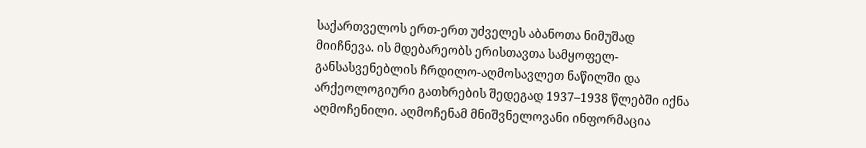საქართველოს ერთ-ერთ უძველეს აბანოთა ნიმუშად მიიჩნევა. ის მდებარეობს ერისთავთა სამყოფელ-განსასვენებლის ჩრდილო-აღმოსავლეთ ნაწილში და არქეოლოგიური გათხრების შედეგად 1937–1938 წლებში იქნა აღმოჩენილი. აღმოჩენამ მნიშვნელოვანი ინფორმაცია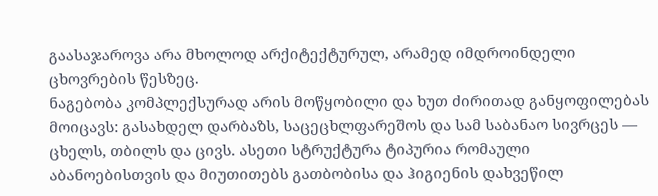გაასაჯაროვა არა მხოლოდ არქიტექტურულ, არამედ იმდროინდელი ცხოვრების წესზეც.
ნაგებობა კომპლექსურად არის მოწყობილი და ხუთ ძირითად განყოფილებას მოიცავს: გასახდელ დარბაზს, საცეცხლფარეშოს და სამ საბანაო სივრცეს — ცხელს, თბილს და ცივს. ასეთი სტრუქტურა ტიპურია რომაული აბანოებისთვის და მიუთითებს გათბობისა და ჰიგიენის დახვეწილ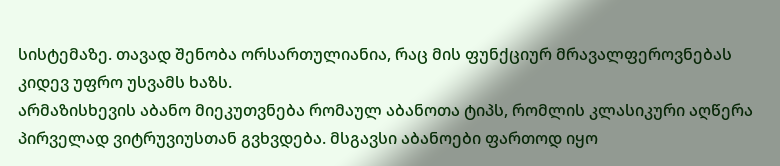სისტემაზე. თავად შენობა ორსართულიანია, რაც მის ფუნქციურ მრავალფეროვნებას კიდევ უფრო უსვამს ხაზს.
არმაზისხევის აბანო მიეკუთვნება რომაულ აბანოთა ტიპს, რომლის კლასიკური აღწერა პირველად ვიტრუვიუსთან გვხვდება. მსგავსი აბანოები ფართოდ იყო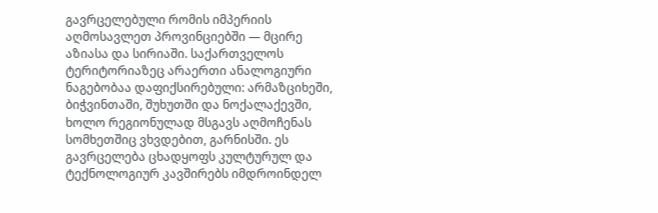გავრცელებული რომის იმპერიის აღმოსავლეთ პროვინციებში — მცირე აზიასა და სირიაში. საქართველოს ტერიტორიაზეც არაერთი ანალოგიური ნაგებობაა დაფიქსირებული: არმაზციხეში, ბიჭვინთაში, შუხუთში და ნოქალაქევში, ხოლო რეგიონულად მსგავს აღმოჩენას სომხეთშიც ვხვდებით, გარნისში. ეს გავრცელება ცხადყოფს კულტურულ და ტექნოლოგიურ კავშირებს იმდროინდელ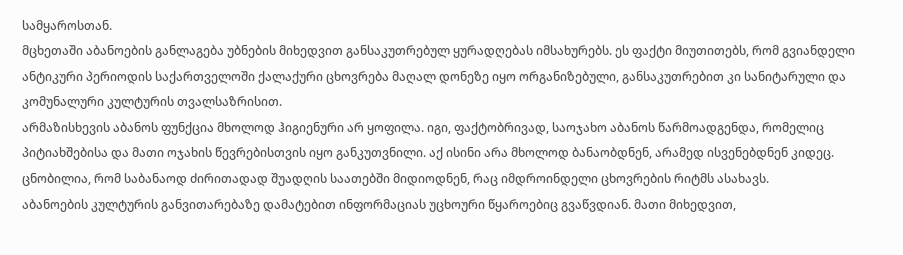სამყაროსთან.
მცხეთაში აბანოების განლაგება უბნების მიხედვით განსაკუთრებულ ყურადღებას იმსახურებს. ეს ფაქტი მიუთითებს, რომ გვიანდელი ანტიკური პერიოდის საქართველოში ქალაქური ცხოვრება მაღალ დონეზე იყო ორგანიზებული, განსაკუთრებით კი სანიტარული და კომუნალური კულტურის თვალსაზრისით.
არმაზისხევის აბანოს ფუნქცია მხოლოდ ჰიგიენური არ ყოფილა. იგი, ფაქტობრივად, საოჯახო აბანოს წარმოადგენდა, რომელიც პიტიახშებისა და მათი ოჯახის წევრებისთვის იყო განკუთვნილი. აქ ისინი არა მხოლოდ ბანაობდნენ, არამედ ისვენებდნენ კიდეც. ცნობილია, რომ საბანაოდ ძირითადად შუადღის საათებში მიდიოდნენ, რაც იმდროინდელი ცხოვრების რიტმს ასახავს.
აბანოების კულტურის განვითარებაზე დამატებით ინფორმაციას უცხოური წყაროებიც გვაწვდიან. მათი მიხედვით,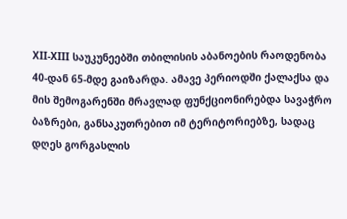XII-XIII საუკუნეებში თბილისის აბანოების რაოდენობა 40-დან 65-მდე გაიზარდა. ამავე პერიოდში ქალაქსა და მის შემოგარენში მრავლად ფუნქციონირებდა სავაჭრო ბაზრები, განსაკუთრებით იმ ტერიტორიებზე, სადაც დღეს გორგასლის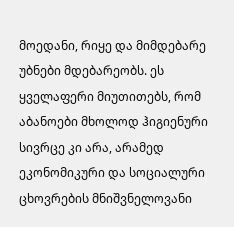მოედანი, რიყე და მიმდებარე უბნები მდებარეობს. ეს ყველაფერი მიუთითებს, რომ აბანოები მხოლოდ ჰიგიენური სივრცე კი არა, არამედ ეკონომიკური და სოციალური ცხოვრების მნიშვნელოვანი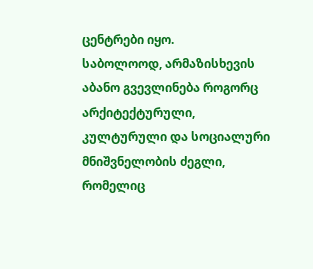ცენტრები იყო.
საბოლოოდ, არმაზისხევის აბანო გვევლინება როგორც არქიტექტურული, კულტურული და სოციალური მნიშვნელობის ძეგლი, რომელიც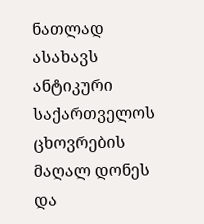ნათლად ასახავს ანტიკური საქართველოს ცხოვრების მაღალ დონეს და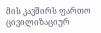მის კავშირს ფართო ცივილიზაციურ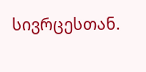სივრცესთან.